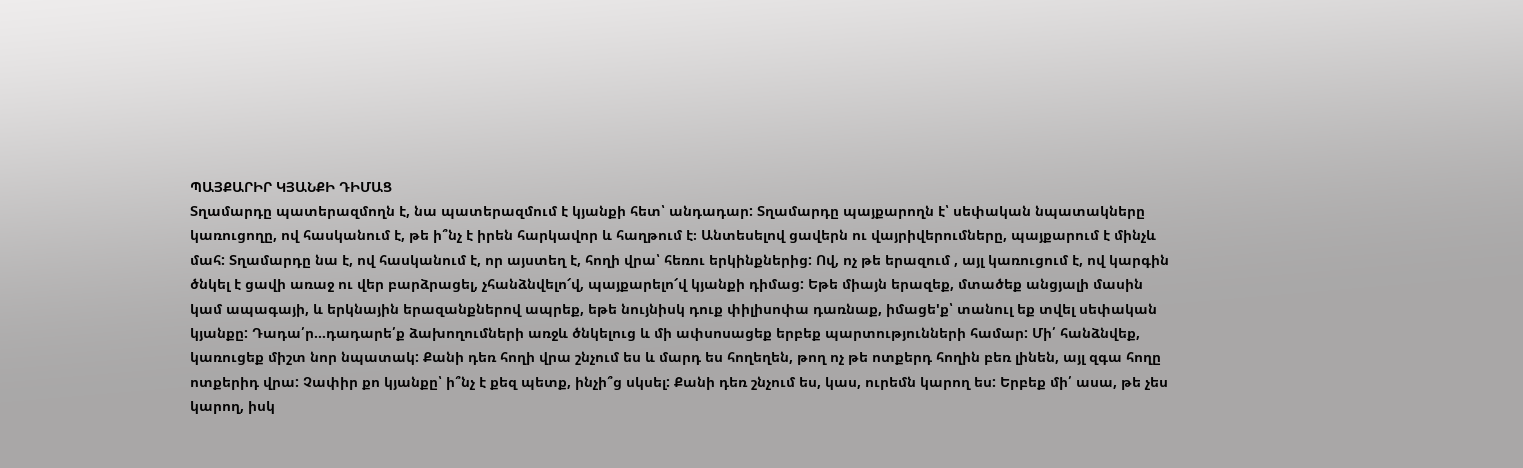ՊԱՅՔԱՐԻՐ ԿՅԱՆՔԻ ԴԻՄԱՑ
Տղամարդը պատերազմողն է, նա պատերազմում է կյանքի հետ՝ անդադար: Տղամարդը պայքարողն է՝ սեփական նպատակները կառուցողը, ով հասկանում է, թե ի՞նչ է իրեն հարկավոր և հաղթում է։ Անտեսելով ցավերն ու վայրիվերումները, պայքարում է մինչև մահ: Տղամարդը նա է, ով հասկանում է, որ այստեղ է, հողի վրա՝ հեռու երկինքներից: Ով, ոչ թե երազում , այլ կառուցում է, ով կարգին ծնկել է ցավի առաջ ու վեր բարձրացել, չհանձնվելո՜վ, պայքարելո՜վ կյանքի դիմաց: Եթե միայն երազեք, մտածեք անցյալի մասին կամ ապագայի, և երկնային երազանքներով ապրեք, եթե նույնիսկ դուք փիլիսոփա դառնաք, իմացե'ք՝ տանուլ եք տվել սեփական կյանքը: Դադա՛ր…դադարե՛ք ձախողումների առջև ծնկելուց և մի ափսոսացեք երբեք պարտությունների համար: Մի՛ հանձնվեք, կառուցեք միշտ նոր նպատակ: Քանի դեռ հողի վրա շնչում ես և մարդ ես հողեղեն, թող ոչ թե ոտքերդ հողին բեռ լինեն, այլ զգա հողը ոտքերիդ վրա: Չափիր քո կյանքը՝ ի՞նչ է քեզ պետք, ինչի՞ց սկսել: Քանի դեռ շնչում ես, կաս, ուրեմն կարող ես: Երբեք մի՛ ասա, թե չես կարող, իսկ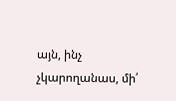այն, ինչ չկարողանաս, մի՛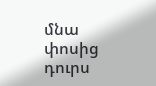մնա փոսից դուրս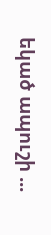եկած ապուշի ...